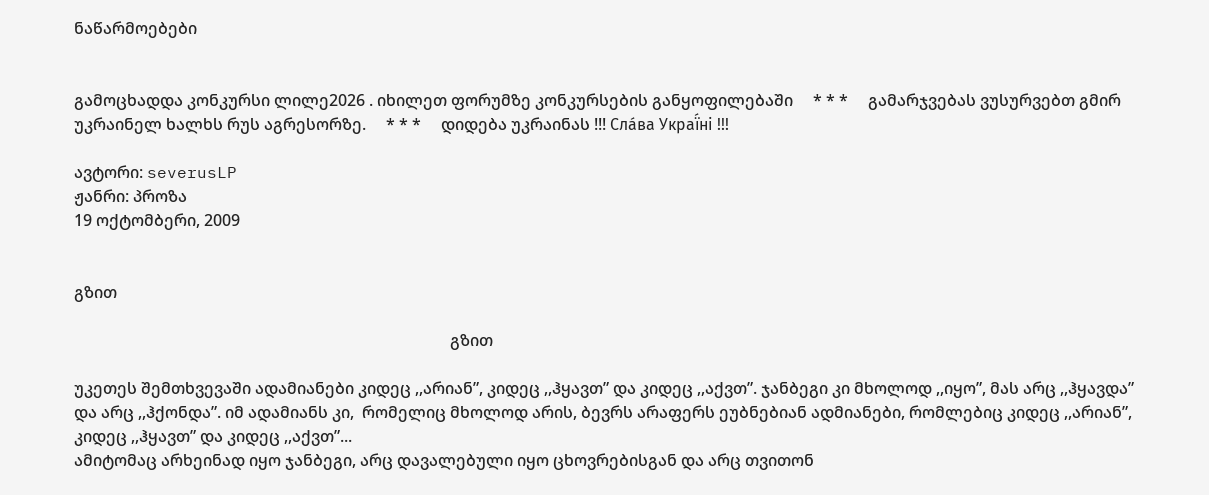ნაწარმოებები


გამოცხადდა კონკურსი ლილე2026 . იხილეთ ფორუმზე კონკურსების განყოფილებაში     * * *     გამარჯვებას ვუსურვებთ გმირ უკრაინელ ხალხს რუს აგრესორზე.     * * *     დიდება უკრაინას !!! Сла́ва Украї́ні !!!

ავტორი: severusLP
ჟანრი: პროზა
19 ოქტომბერი, 2009


გზით

                                                                                              გზით

უკეთეს შემთხვევაში ადამიანები კიდეც ,,არიან”, კიდეც ,,ჰყავთ” და კიდეც ,,აქვთ”. ჯანბეგი კი მხოლოდ ,,იყო”, მას არც ,,ჰყავდა” და არც ,,ჰქონდა”. იმ ადამიანს კი,  რომელიც მხოლოდ არის, ბევრს არაფერს ეუბნებიან ადმიანები, რომლებიც კიდეც ,,არიან”, კიდეც ,,ჰყავთ” და კიდეც ,,აქვთ”...
ამიტომაც არხეინად იყო ჯანბეგი, არც დავალებული იყო ცხოვრებისგან და არც თვითონ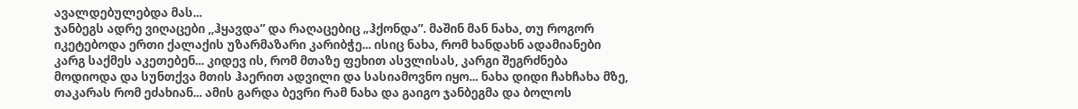ავალდებულებდა მას...
ჯანბეგს ადრე ვიღაცები ,,ჰყავდა” და რაღაცებიც „ჰქონდა”. მაშინ მან ნახა, თუ როგორ იკეტებოდა ერთი ქალაქის უზარმაზარი კარიბჭე... ისიც ნახა, რომ ხანდახნ ადამიანები კარგ საქმეს აკეთებენ... კიდევ ის, რომ მთაზე ფეხით ასვლისას, კარგი შეგრძნება მოდიოდა და სუნთქვა მთის ჰაერით ადვილი და სასიამოვნო იყო... ნახა დიდი ჩახჩახა მზე, თაკარას რომ ეძახიან... ამის გარდა ბევრი რამ ნახა და გაიგო ჯანბეგმა და ბოლოს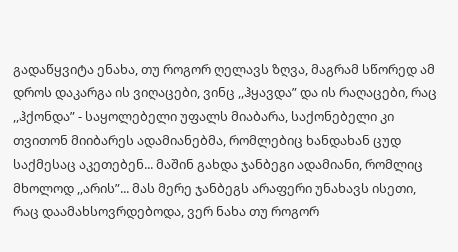გადაწყვიტა ენახა, თუ როგორ ღელავს ზღვა, მაგრამ სწორედ ამ დროს დაკარგა ის ვიღაცები, ვინც ,,ჰყავდა” და ის რაღაცები, რაც ,,ჰქონდა” - საყოლებელი უფალს მიაბარა, საქონებელი კი თვითონ მიიბარეს ადამიანებმა, რომლებიც ხანდახან ცუდ საქმესაც აკეთებენ... მაშინ გახდა ჯანბეგი ადამიანი, რომლიც მხოლოდ ,,არის”... მას მერე ჯანბეგს არაფერი უნახავს ისეთი, რაც დაამახსოვრდებოდა, ვერ ნახა თუ როგორ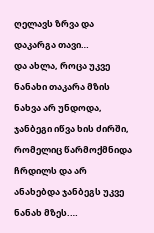ღელავს ზრვა და დაკარგა თავი…
და ახლა, როცა უკვე ნანახი თაკარა მზის ნახვა არ უნდოდა, ჯანბეგი იწვა ხის ძირში, რომელიც წარმოქმნიდა ჩრდილს და არ ანახებდა ჯანბეგს უკვე ნანახ მზეს.…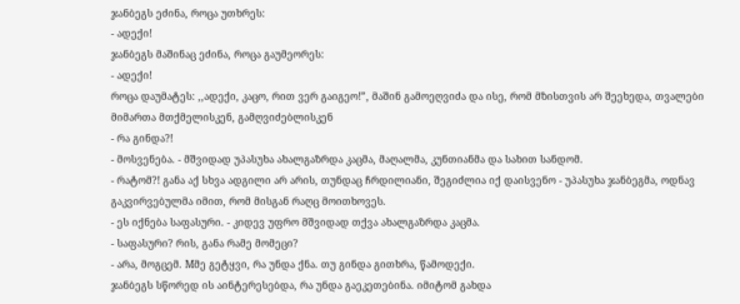ჯანბეგს ეძინა, როცა უთხრეს:
- ადექი!
ჯანბეგს მაშინაც ეძინა, როცა გაუმეორეს:
- ადექი!
როცა დაუმატეს: ,,ადექი, კაცო, რით ვერ გაიგეო!”, მაშინ გამოეღვიძა და ისე, რომ მზისთვის არ შეეხედა, თვალები მიმართა მთქმელისკენ, გამღვიძებლისკენ
- რა გინდა?!
- მოსვენება. - მშვიდად უპასუხა ახალგაზრდა კაცმა, მაღალმა, კუნთიანმა და სახით სანდომ.
- რატომ?! განა აქ სხვა ადგილი არ არის, თუნდაც ჩრდილიანი, შეგიძლია იქ დაისვენო - უპასუხა ჯანბეგმა, ოდნავ გაკვირვებულმა იმით, რომ მისგან რაღც მოითხოვეს.
- ეს იქნება საფასური. - კიდევ უფრო მშვიდად თქვა ახალგაზრდა კაცმა.
- საფასური? რის, განა რამე მომეცი?
- არა, მოგცემ. Mმე გეტყვი, რა უნდა ქნა. თუ გინდა გითხრა, წამოდექი.
ჯანბეგს სწორედ ის აინტერესებდა, რა უნდა გაეკეთებინა. იმიტომ გახდა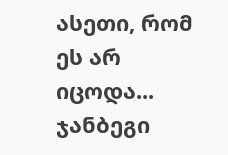ასეთი, რომ ეს არ იცოდა...
ჯანბეგი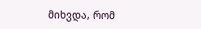მიხვდა, რომ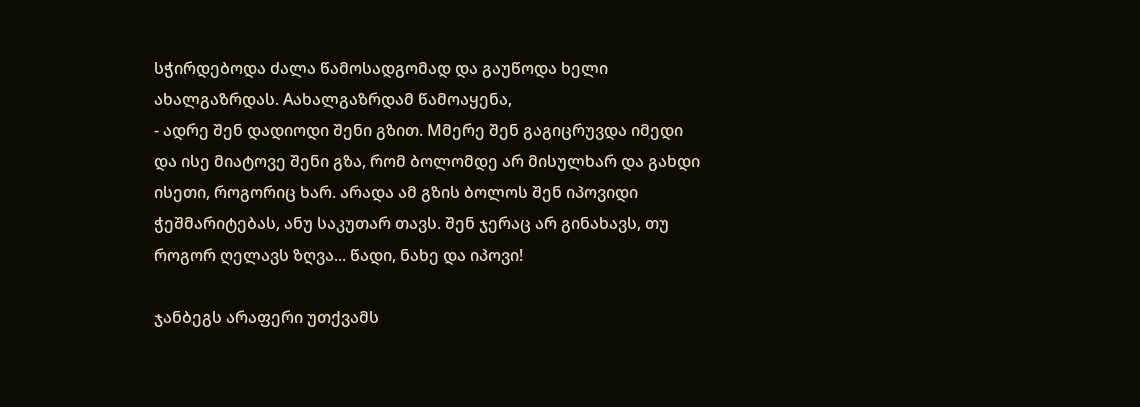სჭირდებოდა ძალა წამოსადგომად და გაუწოდა ხელი ახალგაზრდას. Aახალგაზრდამ წამოაყენა,
- ადრე შენ დადიოდი შენი გზით. Mმერე შენ გაგიცრუვდა იმედი და ისე მიატოვე შენი გზა, რომ ბოლომდე არ მისულხარ და გახდი ისეთი, როგორიც ხარ. არადა ამ გზის ბოლოს შენ იპოვიდი ჭეშმარიტებას, ანუ საკუთარ თავს. შენ ჯერაც არ გინახავს, თუ როგორ ღელავს ზღვა... წადი, ნახე და იპოვი!

ჯანბეგს არაფერი უთქვამს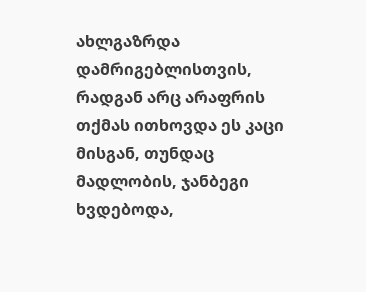ახლგაზრდა დამრიგებლისთვის, რადგან არც არაფრის თქმას ითხოვდა ეს კაცი მისგან, თუნდაც მადლობის, ჯანბეგი ხვდებოდა,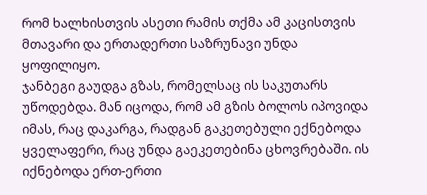რომ ხალხისთვის ასეთი რამის თქმა ამ კაცისთვის მთავარი და ერთადერთი საზრუნავი უნდა ყოფილიყო.
ჯანბეგი გაუდგა გზას, რომელსაც ის საკუთარს უწოდებდა. მან იცოდა, რომ ამ გზის ბოლოს იპოვიდა იმას, რაც დაკარგა, რადგან გაკეთებული ექნებოდა ყველაფერი, რაც უნდა გაეკეთებინა ცხოვრებაში. ის იქნებოდა ერთ-ერთი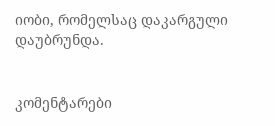იობი, რომელსაც დაკარგული დაუბრუნდა.


კომენტარები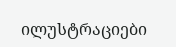ილუსტრაციები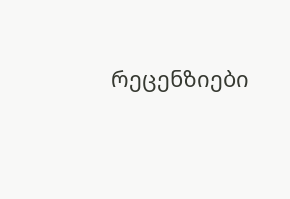რეცენზიები